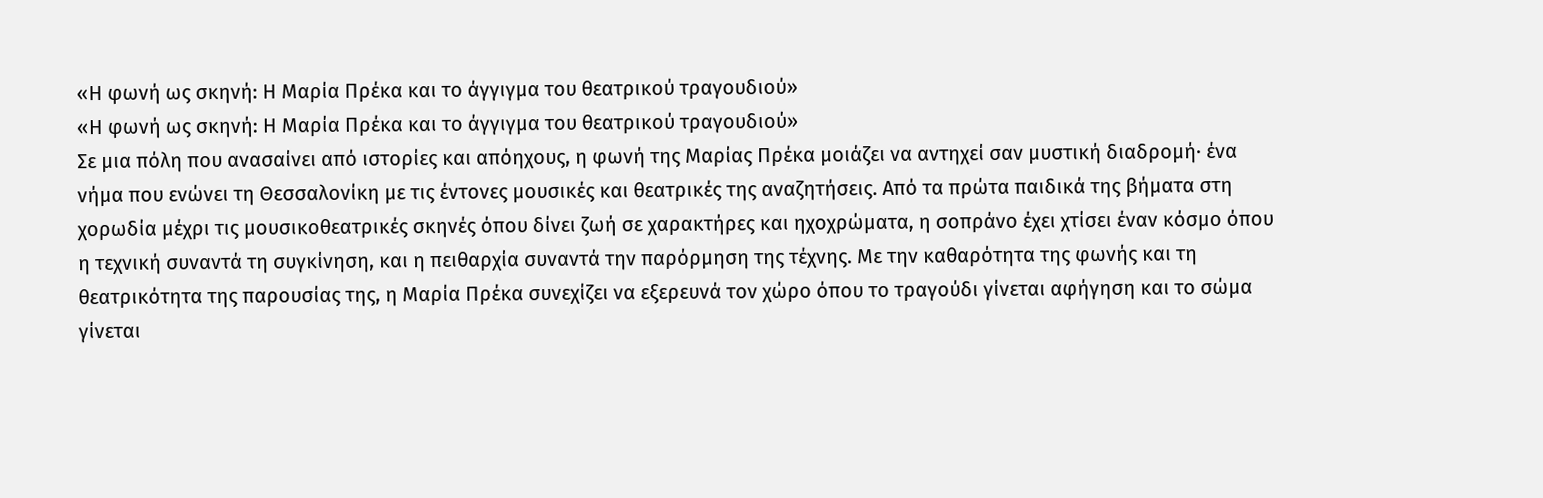«Η φωνή ως σκηνή: Η Μαρία Πρέκα και το άγγιγμα του θεατρικού τραγουδιού»
«Η φωνή ως σκηνή: Η Μαρία Πρέκα και το άγγιγμα του θεατρικού τραγουδιού»
Σε μια πόλη που ανασαίνει από ιστορίες και απόηχους, η φωνή της Μαρίας Πρέκα μοιάζει να αντηχεί σαν μυστική διαδρομή· ένα νήμα που ενώνει τη Θεσσαλονίκη με τις έντονες μουσικές και θεατρικές της αναζητήσεις. Από τα πρώτα παιδικά της βήματα στη χορωδία μέχρι τις μουσικοθεατρικές σκηνές όπου δίνει ζωή σε χαρακτήρες και ηχοχρώματα, η σοπράνο έχει χτίσει έναν κόσμο όπου η τεχνική συναντά τη συγκίνηση, και η πειθαρχία συναντά την παρόρμηση της τέχνης. Με την καθαρότητα της φωνής και τη θεατρικότητα της παρουσίας της, η Μαρία Πρέκα συνεχίζει να εξερευνά τον χώρο όπου το τραγούδι γίνεται αφήγηση και το σώμα γίνεται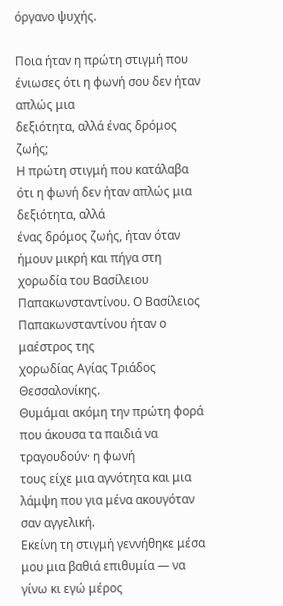όργανο ψυχής.

Ποια ήταν η πρώτη στιγμή που ένιωσες ότι η φωνή σου δεν ήταν απλώς μια
δεξιότητα, αλλά ένας δρόμος ζωής;
Η πρώτη στιγμή που κατάλαβα ότι η φωνή δεν ήταν απλώς μια δεξιότητα, αλλά
ένας δρόμος ζωής, ήταν όταν ήμουν μικρή και πήγα στη χορωδία του Βασίλειου
Παπακωνσταντίνου. Ο Βασίλειος Παπακωνσταντίνου ήταν ο μαέστρος της
χορωδίας Αγίας Τριάδος Θεσσαλονίκης.
Θυμάμαι ακόμη την πρώτη φορά που άκουσα τα παιδιά να τραγουδούν· η φωνή
τους είχε μια αγνότητα και μια λάμψη που για μένα ακουγόταν σαν αγγελική.
Εκείνη τη στιγμή γεννήθηκε μέσα μου μια βαθιά επιθυμία — να γίνω κι εγώ μέρος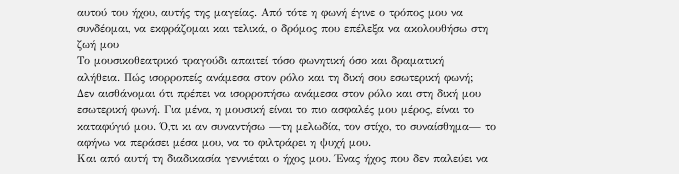αυτού του ήχου, αυτής της μαγείας. Από τότε η φωνή έγινε ο τρόπος μου να
συνδέομαι, να εκφράζομαι και τελικά, ο δρόμος που επέλεξα να ακολουθήσω στη
ζωή μου
Το μουσικοθεατρικό τραγούδι απαιτεί τόσο φωνητική όσο και δραματική
αλήθεια. Πώς ισορροπείς ανάμεσα στον ρόλο και τη δική σου εσωτερική φωνή;
Δεν αισθάνομαι ότι πρέπει να ισορροπήσω ανάμεσα στον ρόλο και στη δική μου
εσωτερική φωνή. Για μένα, η μουσική είναι το πιο ασφαλές μου μέρος, είναι το
καταφύγιό μου. Ό,τι κι αν συναντήσω —τη μελωδία, τον στίχο, το συναίσθημα— το
αφήνω να περάσει μέσα μου, να το φιλτράρει η ψυχή μου.
Και από αυτή τη διαδικασία γεννιέται ο ήχος μου. Ένας ήχος που δεν παλεύει να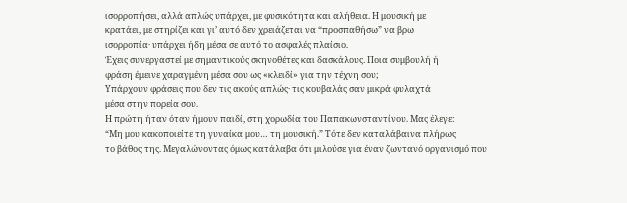ισορροπήσει, αλλά απλώς υπάρχει, με φυσικότητα και αλήθεια. Η μουσική με
κρατάει, με στηρίζει και γι’ αυτό δεν χρειάζεται να “προσπαθήσω” να βρω
ισορροπία· υπάρχει ήδη μέσα σε αυτό το ασφαλές πλαίσιο.
Έχεις συνεργαστεί με σημαντικούς σκηνοθέτες και δασκάλους. Ποια συμβουλή ή
φράση έμεινε χαραγμένη μέσα σου ως «κλειδί» για την τέχνη σου;
Υπάρχουν φράσεις που δεν τις ακούς απλώς· τις κουβαλάς σαν μικρά φυλαχτά
μέσα στην πορεία σου.
Η πρώτη ήταν όταν ήμουν παιδί, στη χορωδία του Παπακωνσταντίνου. Μας έλεγε:
“Μη μου κακοποιείτε τη γυναίκα μου… τη μουσική.” Τότε δεν καταλάβαινα πλήρως
το βάθος της. Μεγαλώνοντας όμως κατάλαβα ότι μιλούσε για έναν ζωντανό οργανισμό που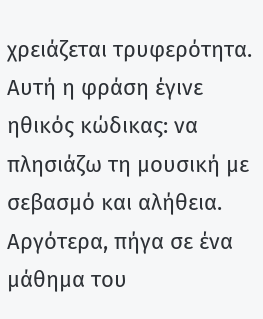χρειάζεται τρυφερότητα. Αυτή η φράση έγινε ηθικός κώδικας: να
πλησιάζω τη μουσική με σεβασμό και αλήθεια.
Αργότερα, πήγα σε ένα μάθημα του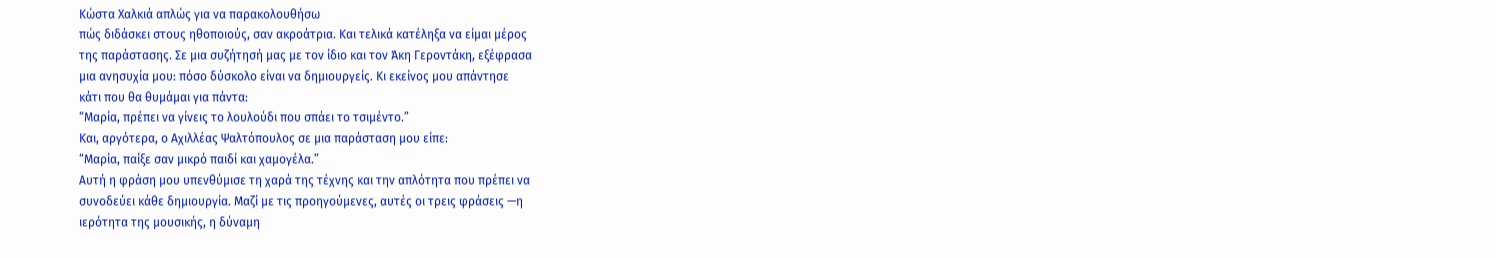Κώστα Χαλκιά απλώς για να παρακολουθήσω
πώς διδάσκει στους ηθοποιούς, σαν ακροάτρια. Και τελικά κατέληξα να είμαι μέρος
της παράστασης. Σε μια συζήτησή μας με τον ίδιο και τον Άκη Γεροντάκη, εξέφρασα
μια ανησυχία μου: πόσο δύσκολο είναι να δημιουργείς. Κι εκείνος μου απάντησε
κάτι που θα θυμάμαι για πάντα:
“Μαρία, πρέπει να γίνεις το λουλούδι που σπάει το τσιμέντο.”
Και, αργότερα, ο Αχιλλέας Ψαλτόπουλος σε μια παράσταση μου είπε:
“Μαρία, παίξε σαν μικρό παιδί και χαμογέλα.”
Αυτή η φράση μου υπενθύμισε τη χαρά της τέχνης και την απλότητα που πρέπει να
συνοδεύει κάθε δημιουργία. Μαζί με τις προηγούμενες, αυτές οι τρεις φράσεις —η
ιερότητα της μουσικής, η δύναμη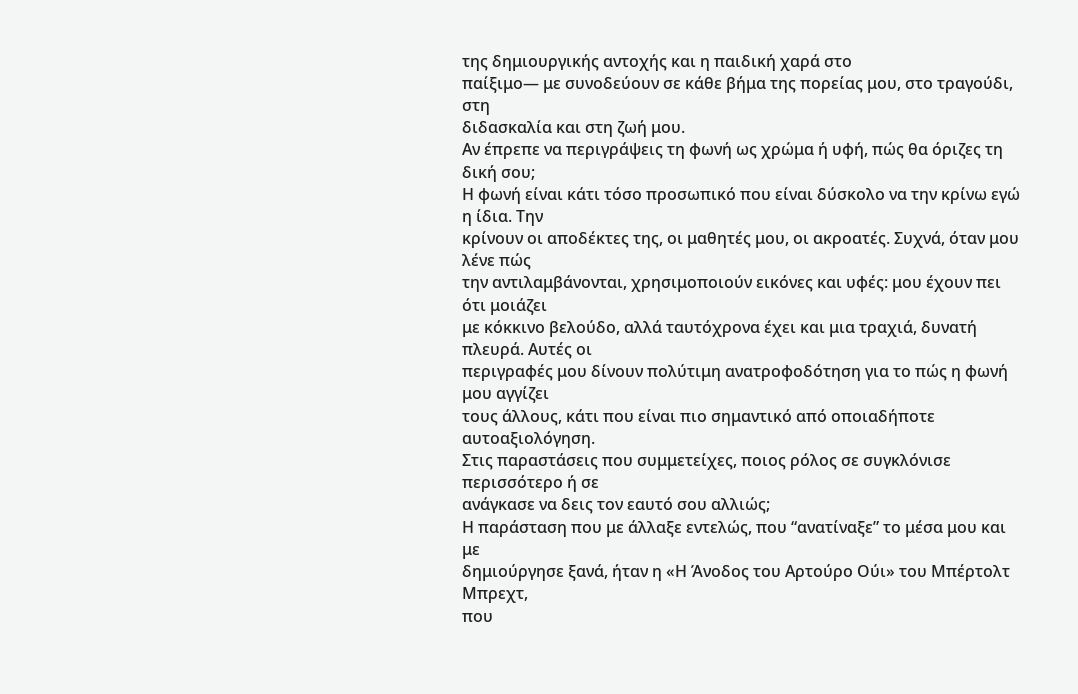της δημιουργικής αντοχής και η παιδική χαρά στο
παίξιμο— με συνοδεύουν σε κάθε βήμα της πορείας μου, στο τραγούδι, στη
διδασκαλία και στη ζωή μου.
Αν έπρεπε να περιγράψεις τη φωνή ως χρώμα ή υφή, πώς θα όριζες τη δική σου;
Η φωνή είναι κάτι τόσο προσωπικό που είναι δύσκολο να την κρίνω εγώ η ίδια. Την
κρίνουν οι αποδέκτες της, οι μαθητές μου, οι ακροατές. Συχνά, όταν μου λένε πώς
την αντιλαμβάνονται, χρησιμοποιούν εικόνες και υφές: μου έχουν πει ότι μοιάζει
με κόκκινο βελούδο, αλλά ταυτόχρονα έχει και μια τραχιά, δυνατή πλευρά. Αυτές οι
περιγραφές μου δίνουν πολύτιμη ανατροφοδότηση για το πώς η φωνή μου αγγίζει
τους άλλους, κάτι που είναι πιο σημαντικό από οποιαδήποτε αυτοαξιολόγηση.
Στις παραστάσεις που συμμετείχες, ποιος ρόλος σε συγκλόνισε περισσότερο ή σε
ανάγκασε να δεις τον εαυτό σου αλλιώς;
Η παράσταση που με άλλαξε εντελώς, που “ανατίναξε” το μέσα μου και με
δημιούργησε ξανά, ήταν η «Η Άνοδος του Αρτούρο Ούι» του Μπέρτολτ Μπρεχτ,
που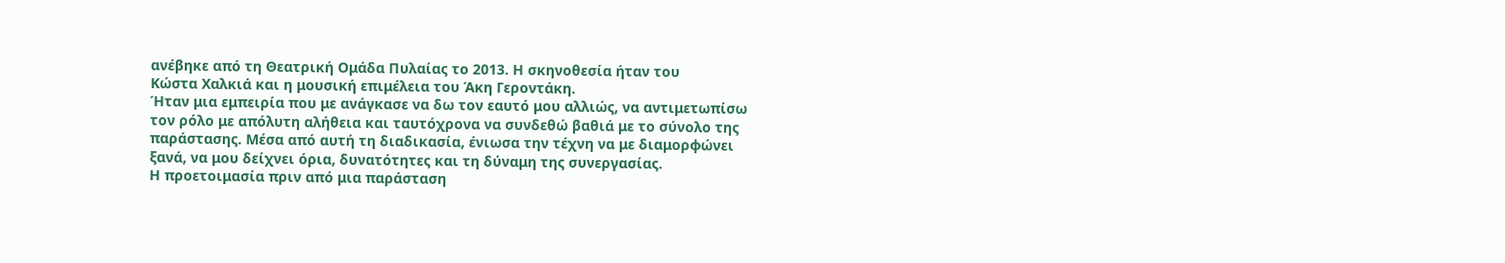ανέβηκε από τη Θεατρική Ομάδα Πυλαίας το 2013. Η σκηνοθεσία ήταν του
Κώστα Χαλκιά και η μουσική επιμέλεια του Άκη Γεροντάκη.
Ήταν μια εμπειρία που με ανάγκασε να δω τον εαυτό μου αλλιώς, να αντιμετωπίσω
τον ρόλο με απόλυτη αλήθεια και ταυτόχρονα να συνδεθώ βαθιά με το σύνολο της
παράστασης. Μέσα από αυτή τη διαδικασία, ένιωσα την τέχνη να με διαμορφώνει
ξανά, να μου δείχνει όρια, δυνατότητες και τη δύναμη της συνεργασίας.
Η προετοιμασία πριν από μια παράσταση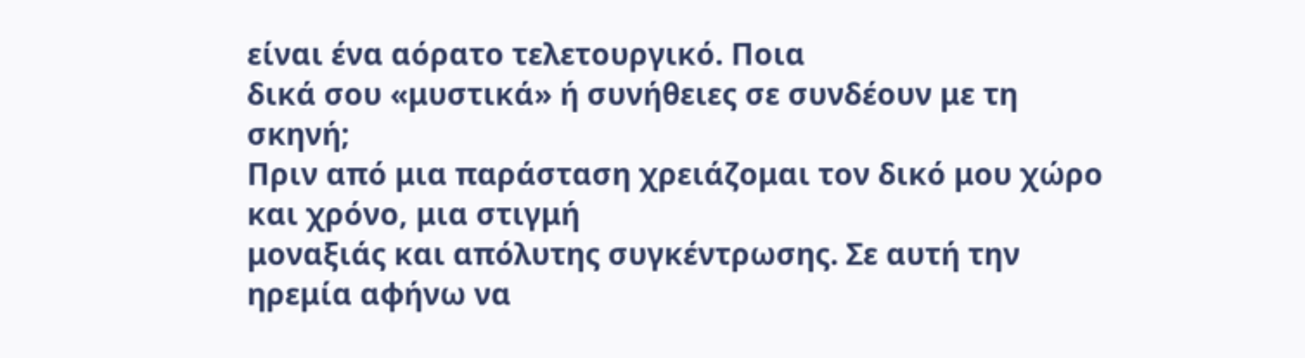είναι ένα αόρατο τελετουργικό. Ποια
δικά σου «μυστικά» ή συνήθειες σε συνδέουν με τη σκηνή;
Πριν από μια παράσταση χρειάζομαι τον δικό μου χώρο και χρόνο, μια στιγμή
μοναξιάς και απόλυτης συγκέντρωσης. Σε αυτή την ηρεμία αφήνω να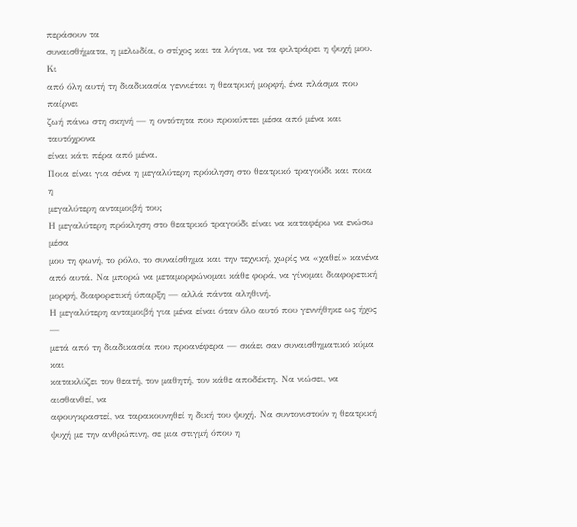περάσουν τα
συναισθήματα, η μελωδία, ο στίχος και τα λόγια, να τα φιλτράρει η ψυχή μου. Κι
από όλη αυτή τη διαδικασία γεννιέται η θεατρική μορφή, ένα πλάσμα που παίρνει
ζωή πάνω στη σκηνή — η οντότητα που προκύπτει μέσα από μένα και ταυτόχρονα
είναι κάτι πέρα από μένα.
Ποια είναι για σένα η μεγαλύτερη πρόκληση στο θεατρικό τραγούδι και ποια η
μεγαλύτερη ανταμοιβή του;
Η μεγαλύτερη πρόκληση στο θεατρικό τραγούδι είναι να καταφέρω να ενώσω μέσα
μου τη φωνή, το ρόλο, το συναίσθημα και την τεχνική, χωρίς να «χαθεί» κανένα
από αυτά. Να μπορώ να μεταμορφώνομαι κάθε φορά, να γίνομαι διαφορετική
μορφή, διαφορετική ύπαρξη — αλλά πάντα αληθινή.
Η μεγαλύτερη ανταμοιβή για μένα είναι όταν όλο αυτό που γεννήθηκε ως ήχος —
μετά από τη διαδικασία που προανέφερα — σκάει σαν συναισθηματικό κύμα και
κατακλύζει τον θεατή, τον μαθητή, τον κάθε αποδέκτη. Να νιώσει, να αισθανθεί, να
αφουγκραστεί, να ταρακουνηθεί η δική του ψυχή. Να συντονιστούν η θεατρική
ψυχή με την ανθρώπινη, σε μια στιγμή όπου η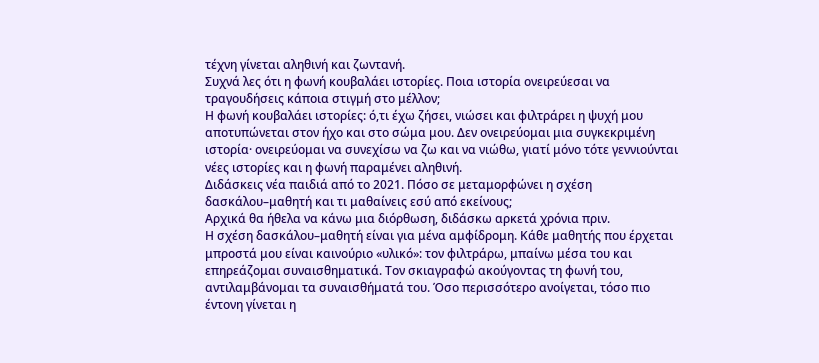τέχνη γίνεται αληθινή και ζωντανή.
Συχνά λες ότι η φωνή κουβαλάει ιστορίες. Ποια ιστορία ονειρεύεσαι να
τραγουδήσεις κάποια στιγμή στο μέλλον;
Η φωνή κουβαλάει ιστορίες: ό,τι έχω ζήσει, νιώσει και φιλτράρει η ψυχή μου
αποτυπώνεται στον ήχο και στο σώμα μου. Δεν ονειρεύομαι μια συγκεκριμένη
ιστορία· ονειρεύομαι να συνεχίσω να ζω και να νιώθω, γιατί μόνο τότε γεννιούνται
νέες ιστορίες και η φωνή παραμένει αληθινή.
Διδάσκεις νέα παιδιά από το 2021. Πόσο σε μεταμορφώνει η σχέση
δασκάλου–μαθητή και τι μαθαίνεις εσύ από εκείνους;
Αρχικά θα ήθελα να κάνω μια διόρθωση, διδάσκω αρκετά χρόνια πριν.
Η σχέση δασκάλου–μαθητή είναι για μένα αμφίδρομη. Κάθε μαθητής που έρχεται
μπροστά μου είναι καινούριο «υλικό»: τον φιλτράρω, μπαίνω μέσα του και
επηρεάζομαι συναισθηματικά. Τον σκιαγραφώ ακούγοντας τη φωνή του,
αντιλαμβάνομαι τα συναισθήματά του. Όσο περισσότερο ανοίγεται, τόσο πιο
έντονη γίνεται η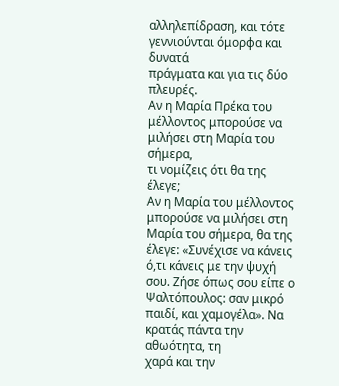αλληλεπίδραση, και τότε γεννιούνται όμορφα και δυνατά
πράγματα και για τις δύο πλευρές.
Αν η Μαρία Πρέκα του μέλλοντος μπορούσε να μιλήσει στη Μαρία του σήμερα,
τι νομίζεις ότι θα της έλεγε;
Αν η Μαρία του μέλλοντος μπορούσε να μιλήσει στη Μαρία του σήμερα, θα της
έλεγε: «Συνέχισε να κάνεις ό,τι κάνεις με την ψυχή σου. Ζήσε όπως σου είπε ο
Ψαλτόπουλος: σαν μικρό παιδί, και χαμογέλα». Να κρατάς πάντα την αθωότητα, τη
χαρά και την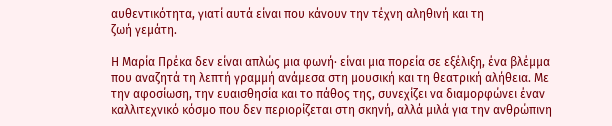αυθεντικότητα, γιατί αυτά είναι που κάνουν την τέχνη αληθινή και τη
ζωή γεμάτη.

Η Μαρία Πρέκα δεν είναι απλώς μια φωνή· είναι μια πορεία σε εξέλιξη, ένα βλέμμα που αναζητά τη λεπτή γραμμή ανάμεσα στη μουσική και τη θεατρική αλήθεια. Με την αφοσίωση, την ευαισθησία και το πάθος της, συνεχίζει να διαμορφώνει έναν καλλιτεχνικό κόσμο που δεν περιορίζεται στη σκηνή, αλλά μιλά για την ανθρώπινη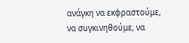ανάγκη να εκφραστούμε, να συγκινηθούμε, να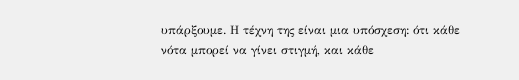υπάρξουμε. Η τέχνη της είναι μια υπόσχεση: ότι κάθε νότα μπορεί να γίνει στιγμή, και κάθε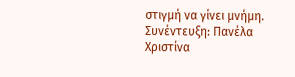στιγμή να γίνει μνήμη.
Συνέντευξη: Πανέλα Χριστίνα